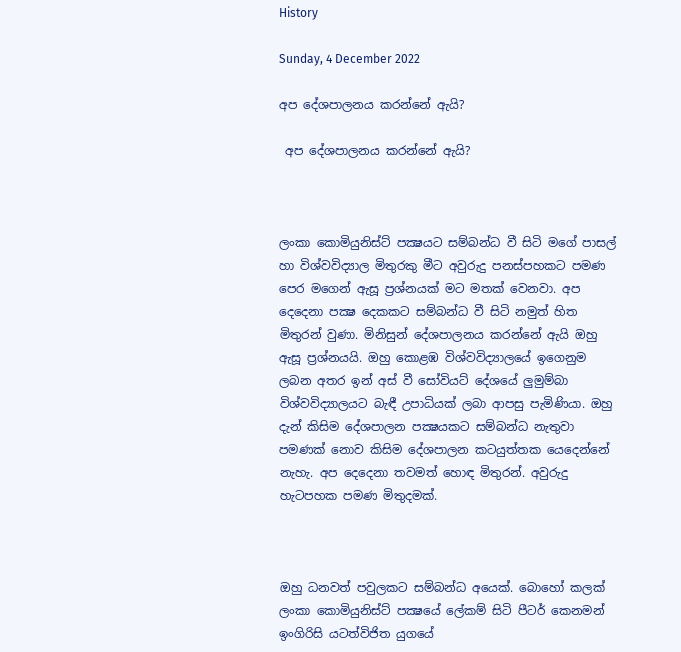History

Sunday, 4 December 2022

අප දේශපාලනය කරන්නේ ඇයි?

 අප දේශපාලනය කරන්නේ ඇයි?



ලංකා කොමියුනිස්ට් පක්‍ෂයට සම්බන්ධ වී සිටි මගේ පාසල් හා විශ්වවිද්‍යාල මිතුරකු මීට අවුරුදු පනස්පහකට පමණ පෙර මගෙන් ඇසූ ප්‍රශ්නයක් මට මතක් වෙනවා. අප දෙදෙනා පක්‍ෂ දෙකකට සම්බන්ධ වී සිටි නමුත් හිත මිතුරන් වුණා. මිනිසුන් දේශපාලනය කරන්නේ ඇයි ඔහු ඇසූ ප්‍රශ්නයයි. ඔහු කොළඹ විශ්වවිද්‍යාලයේ ඉගෙනුම ලබන අතර ඉන් අස් වී සෝවියට් දේශයේ ලුමුම්බා විශ්වවිද්‍යාලයට බැඳී උපාධියක් ලබා ආපසු පැමිණියා. ඔහු දැන් කිසිම දේශපාලන පක්‍ෂයකට සම්බන්ධ නැතුවා පමණක් නොව කිසිම දේශපාලන කටයුත්තක යෙදෙන්නේ නැහැ. අප දෙදෙනා තවමත් හොඳ මිතුරන්. අවුරුදු හැටපහක පමණ මිතුදමක්.



ඔහු ධනවත් පවුලකට සම්බන්ධ අයෙක්. බොහෝ කලක් ලංකා කොමියුනිස්ට් පක්‍ෂයේ ලේකම් සිටි පීටර් කෙනමන් ඉංගිරිසි යටත්විජිත යුගයේ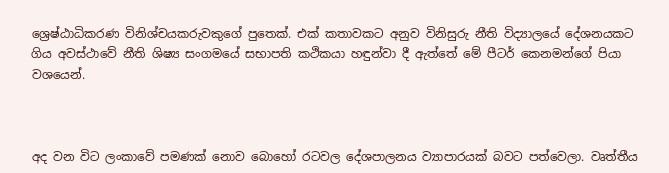ශ්‍රෙෂ්ඨාධිකරණ විනිශ්චයකරුවකුගේ පුතෙක්. එක් කතාවකට අනුව විනිසුරු නීති විද්‍යාලයේ දේශනයකට ගිය අවස්ථාවේ නීති ශිෂ්‍ය සංගමයේ සභාපති කථිකයා හඳුන්වා දී ඇත්තේ මේ පීටර් කෙනමන්ගේ පියා වශයෙන්.



අද වන විට ලංකාවේ පමණක් නොව බොහෝ රටවල දේශපාලනය ව්‍යාපාරයක් බවට පත්වෙලා. වෘත්තීය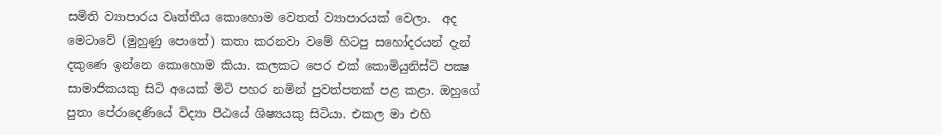සමිති ව්‍යාපාරය වෘත්තීය කොහොම වෙතත් ව්‍යාපාරයක් වෙලා.  අද මෙටාවේ (මුහුණු පොතේ) කතා කරනවා වමේ හිටපු සහෝදරයන් දැන් දකුණෙ ඉන්නෙ කොහොම කියා. කලකට පෙර එක් කොමියුනිස්ට් පක්‍ෂ සාමාජිකයකු සිටි අයෙක් මිටි පහර නමින් පුවත්පතක් පළ කළා. ඔහුගේ පුතා පේරාදෙණියේ විද්‍යා පීඨයේ ශිෂ්‍යයකු සිටියා. එකල මා එහි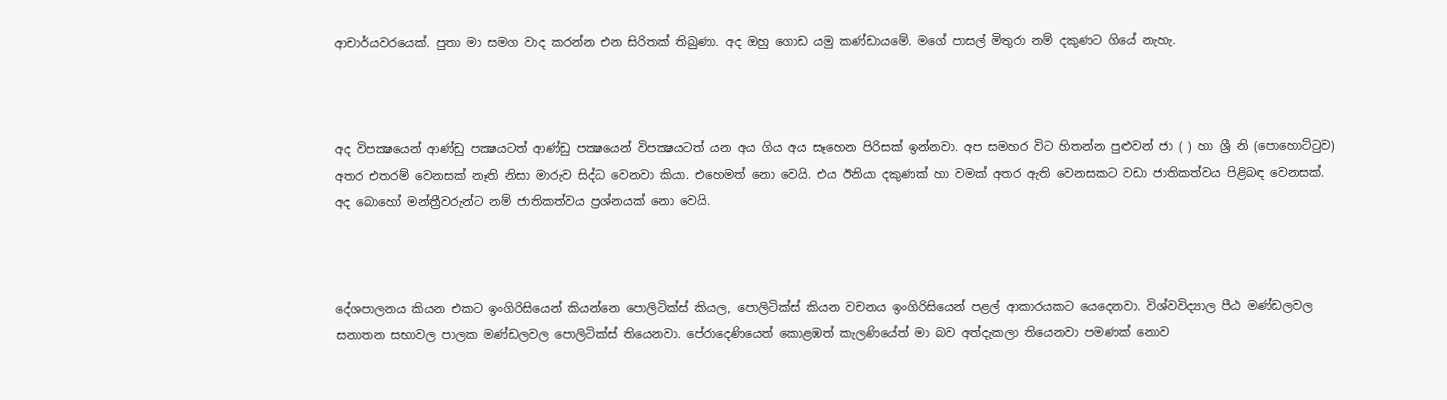ආචාර්යවරයෙක්. පුතා මා සමග වාද කරන්න එන සිරිතක් තිබුණා. අද ඔහු ගොඩ යමු කණ්ඩායමේ. මගේ පාසල් මිතුරා නම් දකුණට ගියේ නැහැ.



අද විපක්‍ෂයෙන් ආණ්ඩු පක්‍ෂයටත් ආණ්ඩු පක්‍ෂයෙන් විපක්‍ෂයටත් යන අය ගිය අය සෑහෙන පිරිසක් ඉන්නවා. අප සමහර විට හිතන්න පුළුවන් ජා ( ) හා ශ්‍රී නි (පොහොට්ටුව) අතර එතරම් වෙනසක් නෑති නිසා මාරුව සිද්ධ වෙනවා කියා. එහෙමත් නො වෙයි. එය ඊනියා දකුණක් හා වමක් අතර ඇති වෙනසකට වඩා ජාතිකත්වය පිළිබඳ වෙනසක්. අද බොහෝ මන්ත්‍රීවරුන්ට නම් ජාතිකත්වය ප්‍රශ්නයක් නො වෙයි.



දේශපාලනය කියන එකට ඉංගිරිසියෙන් කියන්නෙ පොලිටික්ස් කියල, පොලිටික්ස් කියන වචනය ඉංගිරිසියෙන් පළල් ආකාරයකට යෙදෙනවා. විශ්වවිද්‍යාල පීඨ මණ්ඩලවල සනාතන සභාවල පාලක මණ්ඩලවල පොලිටික්ස් තියෙනවා. පේරාදෙණියෙත් කොළඹත් කැලණියේත් මා බව අත්දැකලා තියෙනවා පමණක් නොව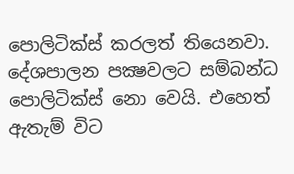පොලිටික්ස් කරලත් තියෙනවා. දේශපාලන පක්‍ෂවලට සම්බන්ධ පොලිටික්ස් නො වෙයි. එහෙත් ඇතැම් විට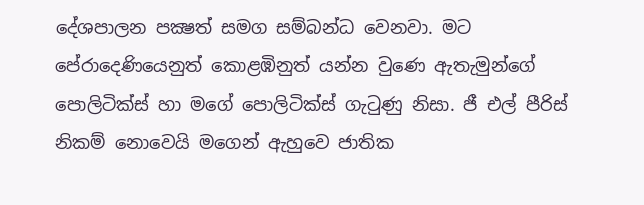දේශපාලන පක්‍ෂත් සමග සම්බන්ධ වෙනවා. මට පේරාදෙණියෙනුත් කොළඹිනුත් යන්න වුණෙ ඇතැමුන්ගේ පොලිටික්ස් හා මගේ පොලිටික්ස් ගැටුණු නිසා. ජී එල් පීරිස් නිකම් නොවෙයි මගෙන් ඇහුවෙ ජාතික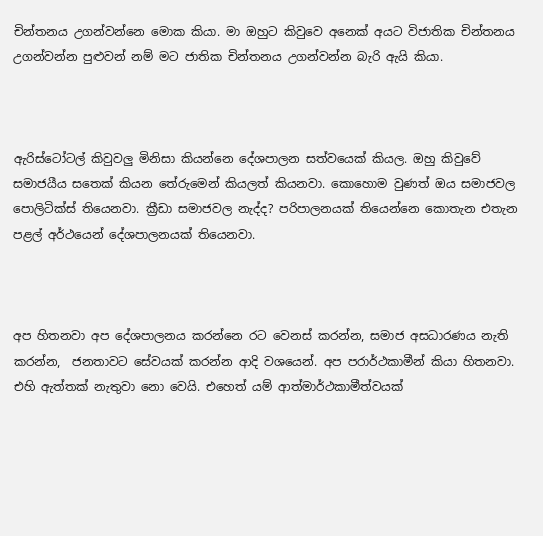චින්තනය උගන්වන්නෙ මොක කියා. මා ඔහුට කිවුවෙ අනෙක් අයට විජාතික චින්තනය උගන්වන්න පුළුවන් නම් මට ජාතික චින්තනය උගන්වන්න බැරි ඇයි කියා.



ඇරිස්ටෝටල් කිවුවලු මිනිසා කියන්නෙ දේශපාලන සත්වයෙක් කියල. ඔහු කිවුවේ සමාජයීය සතෙක් කියන තේරුමෙන් කියලත් කියනවා. කොහොම වුණත් ඔය සමාජවල පොලිටික්ස් තියෙනවා. ක්‍රීඩා සමාජවල නැද්ද? පරිපාලනයක් තියෙන්නෙ කොතැන එතැන පළල් අර්ථයෙන් දේශපාලනයක් තියෙනවා.



අප හිතනවා අප දේශපාලනය කරන්නෙ රට වෙනස් කරන්න, සමාජ අසධාරණය නැති කරන්න,  ජනතාවට සේවයක් කරන්න ආදි වශයෙන්. අප පරාර්ථකාමීන් කියා හිතනවා. එහි ඇත්තක් නැතුවා නො වෙයි. එහෙත් යම් ආත්මාර්ථකාමීත්වයක්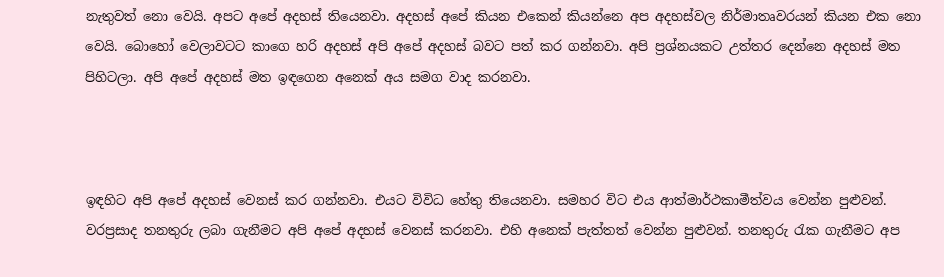නැතුවත් නො වෙයි. අපට අපේ අදහස් තියෙනවා. අදහස් අපේ කියන එකෙන් කියන්නෙ අප අදහස්වල නිර්මාතෘවරයන් කියන එක නො වෙයි. බොහෝ වෙලාවටට කාගෙ හරි අදහස් අපි අපේ අදහස් බවට පත් කර ගන්නවා. අපි ප්‍රශ්නයකට උත්තර දෙන්නෙ අදහස් මත පිහිටලා. අපි අපේ අදහස් මත ඉඳගෙන අනෙක් අය සමග වාද කරනවා.



ඉඳහිට අපි අපේ අදහස් වෙනස් කර ගන්නවා. එයට විවිධ හේතු තියෙනවා. සමහර විට එය ආත්මාර්ථකාමීත්වය වෙන්න පුළුවන්. වරප්‍රසාද තනතුරු ලබා ගැනීමට අපි අපේ අදහස් වෙනස් කරනවා. එහි අනෙක් පැත්තත් වෙන්න පුළුවන්. තනතුරු රැක ගැනීමට අප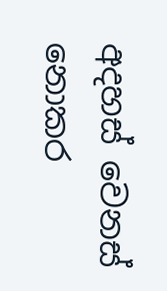අදහස් වෙනස් නොකර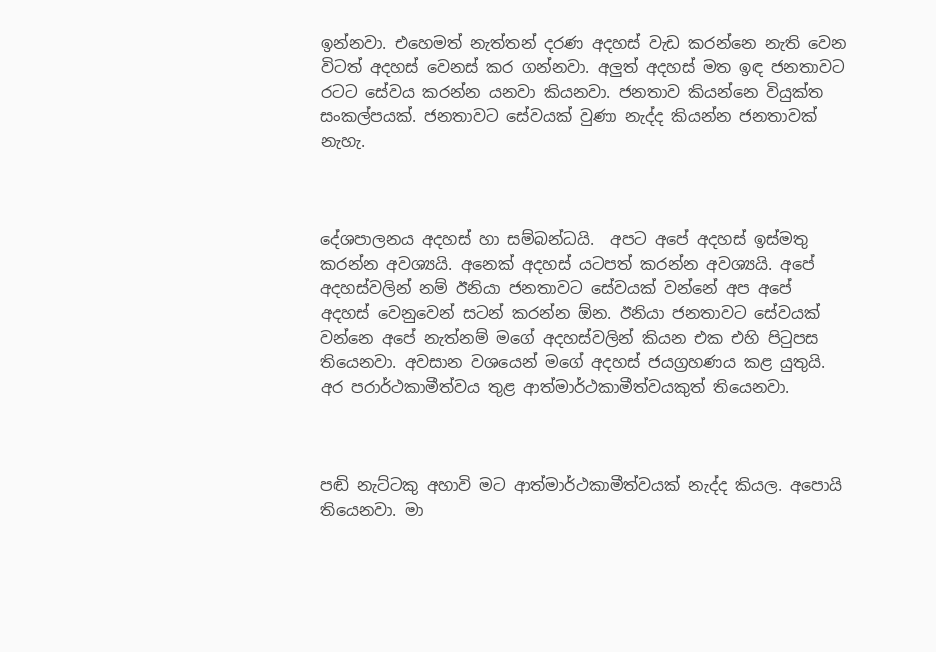ඉන්නවා. එහෙමත් නැත්තන් දරණ අදහස් වැඩ කරන්නෙ නැති වෙන විටත් අදහස් වෙනස් කර ගන්නවා. අලුත් අදහස් මත ඉඳ ජනතාවට රටට සේවය කරන්න යනවා කියනවා. ජනතාව කියන්නෙ වියුක්ත සංකල්පයක්. ජනතාවට සේවයක් වුණා නැද්ද කියන්න ජනතාවක් නැහැ.



දේශපාලනය අදහස් හා සම්බන්ධයි.  අපට අපේ අදහස් ඉස්මතු කරන්න අවශ්‍යයි. අනෙක් අදහස් යටපත් කරන්න අවශ්‍යයි. අපේ අදහස්වලින් නම් ඊනියා ජනතාවට සේවයක් වන්නේ අප අපේ අදහස් වෙනුවෙන් සටන් කරන්න ඕන. ඊනියා ජනතාවට සේවයක් වන්නෙ අපේ නැත්නම් මගේ අදහස්වලින් කියන එක එහි පිටුපස තියෙනවා. අවසාන වශයෙන් මගේ අදහස් ජයග්‍රහණය කළ යුතුයි. අර පරාර්ථකාමීත්වය තුළ ආත්මාර්ථකාමීත්වයකුත් තියෙනවා.



පඬි නැට්ටකු අහාවි මට ආත්මාර්ථකාමීත්වයක් නැද්ද කියල. අපොයි තියෙනවා. මා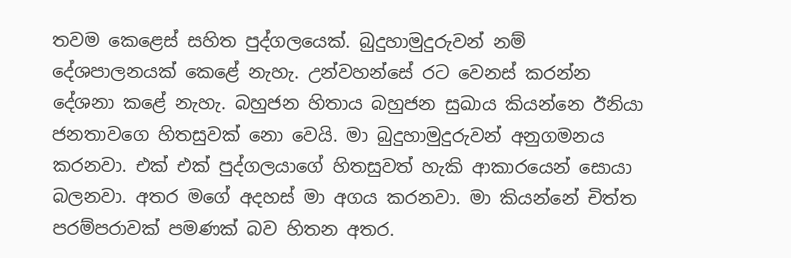තවම කෙළෙස් සහිත පුද්ගලයෙක්. බුදුහාමුදුරුවන් නම් දේශපාලනයක් කෙළේ නැහැ. උන්වහන්සේ රට වෙනස් කරන්න දේශනා කළේ නැහැ. බහුජන හිතාය බහුජන සුඛාය කියන්නෙ ඊනියා ජනතාවගෙ හිතසුවක් නො වෙයි. මා බුදුහාමුදුරුවන් අනුගමනය කරනවා. එක් එක් පුද්ගලයාගේ හිතසුවත් හැකි ආකාරයෙන් සොයා බලනවා. අතර මගේ අදහස් මා අගය කරනවා. මා කියන්නේ චිත්ත පරම්පරාවක් පමණක් බව හිතන අතර.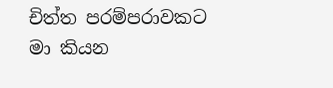චිත්ත පරම්පරාවකට මා කියන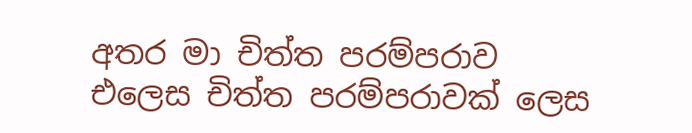අතර මා චිත්ත පරම්පරාව එලෙස චිත්ත පරම්පරාවක් ලෙස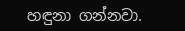හඳුනා ගන්නවා.